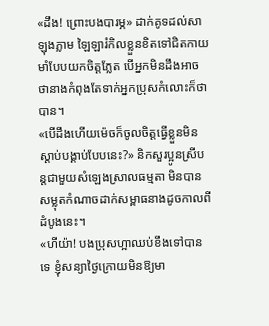«ដឹង! ព្រោះបងបារម្ភ» ដាក់គូទដល់សាឡុងភ្លាម ឡៃឡារំកិលខ្លួនខិតទៅជិតកាយមាំបែបយកចិត្តភ្លែត បើអ្នកមិនដឹងអាចថានាងកំពុងតែទាក់អ្នកប្រុសកំលោះក៏ថាបាន។
«បើដឹងហើយម៉េចក៏ចូលចិត្តធ្វើខ្លួនមិនស្ដាប់បង្គាប់បែបនេះ?» និកសួរប្អូនស្រីបន្តជាមួយសំឡេងស្រាលធម្មតា មិនបានសម្លុតកំណាចដាក់សម្ពាធនាងដូចកាលពីដំបូងនេះ។
«ហីយ៉ា! បងប្រុសហ្អាឈប់ខឹងទៅបានទេ ខ្ញុំសន្យាថ្ងៃក្រោយមិនឱ្យមា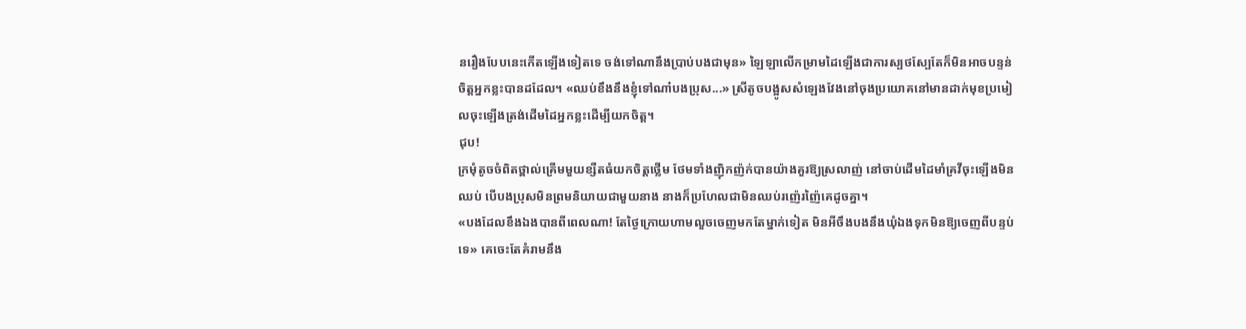នរឿងបែបនេះកើតឡើងទៀតទេ ចង់ទៅណានឹងប្រាប់បងជាមុន» ឡៃឡាលើកម្រាមដៃឡើងជាការស្បថស្បែតែក៏មិនអាចបន្ទន់ចិត្តអ្នកខ្លះបានដដែល។ «ឈប់ខឹងនឹងខ្ញុំទៅណា៎បងប្រុស...» ស្រីតូចបង្អូសសំឡេងវែងនៅចុងប្រយោគនៅមានដាក់មុខប្រមៀលចុះឡើងត្រង់ដើមដៃអ្នកខ្លះដើម្បីយកចិត្ត។
ជុប!
ក្រមុំតូចចំពិតថ្ពាល់គ្រើមមួយខ្សឺតធំយកចិត្តថ្លើម ថែមទាំងញ៉ិកញ៉ក់បានយ៉ាងគួរឱ្យស្រលាញ់ នៅចាប់ដើមដៃមាំគ្រវីចុះឡើងមិនឈប់ បើបងប្រុសមិនព្រមនិយាយជាមួយនាង នាងក៏ប្រហែលជាមិនឈប់រញ៉េរញ៉ៃគេដូចគ្នា។
«បងដែលខឹងឯងបានពីពេលណា! តែថ្ងៃក្រោយហាមលួចចេញមកតែម្នាក់ទៀត មិនអីចឹងបងនឹងឃុំឯងទុកមិនឱ្យចេញពីបន្ទប់ទេ» គេចេះតែគំរាមនឹង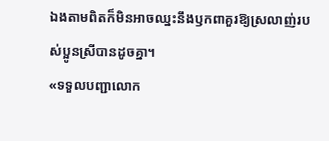ឯងតាមពិតក៏មិនអាចឈ្នះនឹងឫកពាគួរឱ្យស្រលាញ់របស់ប្អូនស្រីបានដូចគ្នា។
«ទទួលបញ្ជាលោក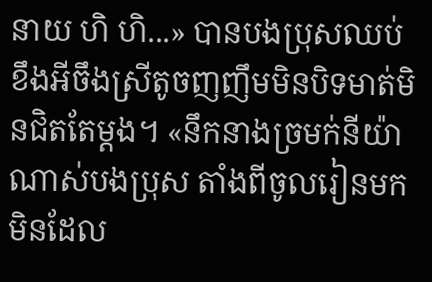នាយ ហិ ហិ...» បានបងប្រុសឈប់ខឹងអីចឹងស្រីតូចញញឹមមិនបិទមាត់មិនជិតតែម្ដង។ «នឹកនាងច្រមក់នីយ៉ាណាស់បងប្រុស តាំងពីចូលរៀនមកមិនដែល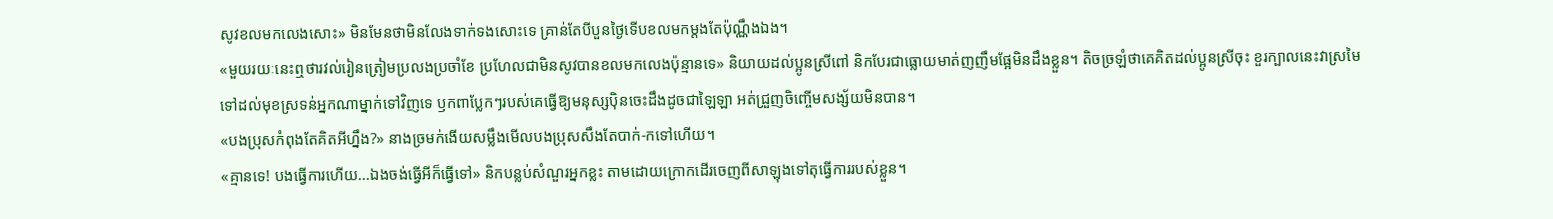សូវខលមកលេងសោះ» មិនមែនថាមិនលែងទាក់ទងសោះទេ គ្រាន់តែបីបួនថ្ងៃទើបខលមកម្ដងតែប៉ុណ្ណឹងឯង។
«មួយរយៈនេះឮថារវល់រៀនត្រៀមប្រលងប្រចាំខែ ប្រហែលជាមិនសូវបានខលមកលេងប៉ុន្មានទេ» និយាយដល់ប្អូនស្រីពៅ និកបែរជាធ្លោយមាត់ញញឹមផ្អែមិនដឹងខ្លួន។ តិចច្រឡំថាគេគិតដល់ប្អូនស្រីចុះ ខួរក្បាលនេះវាស្រមៃទៅដល់មុខស្រទន់អ្នកណាម្នាក់ទៅវិញទេ ឫកពាប្លែកៗរបស់គេធ្វើឱ្យមនុស្សប៉ិនចេះដឹងដូចជាឡៃឡា អត់ជ្រួញចិញ្ចើមសង្ស័យមិនបាន។
«បងប្រុសកំពុងតែគិតអីហ្នឹង?» នាងច្រមក់ងើយសម្លឹងមើលបងប្រុសសឹងតែបាក់-កទៅហើយ។
«គ្មានទេ! បងធ្វើការហើយ...ឯងចង់ធ្វើអីក៏ធ្វើទៅ» និកបន្លប់សំណួរអ្នកខ្លះ តាមដោយក្រោកដើរចេញពីសាឡុងទៅតុធ្វើការរបស់ខ្លួន។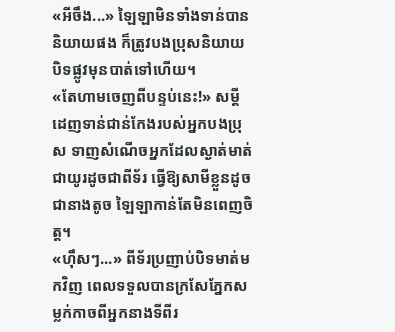«អីចឹង...» ឡៃឡាមិនទាំងទាន់បាននិយាយផង ក៏ត្រូវបងប្រុសនិយាយបិទផ្លូវមុនបាត់ទៅហើយ។
«តែហាមចេញពីបន្ទប់នេះ!» សម្ដីដេញទាន់ជាន់កែងរបស់អ្នកបងប្រុស ទាញសំណើចអ្នកដែលស្ងាត់មាត់ជាយូរដូចជាពីទ័រ ធ្វើឱ្យសាមីខ្លួនដូចជានាងតូច ឡៃឡាកាន់តែមិនពេញចិត្ត។
«ហ៊ឹសៗ...» ពីទ័រប្រញាប់បិទមាត់មកវិញ ពេលទទួលបានក្រសែភ្នែកសម្លក់កាចពីអ្នកនាងទីពីរ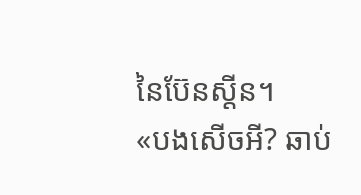នៃប៊ែនស្តីន។
«បងសើចអី? ឆាប់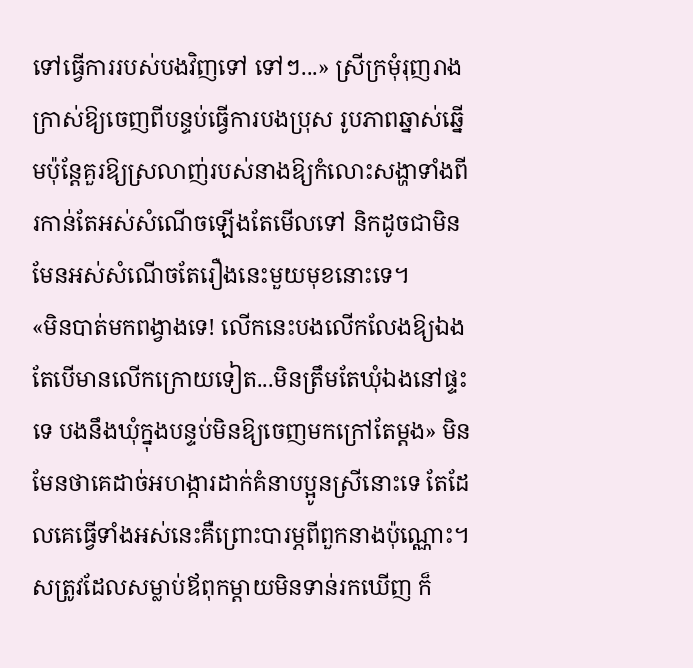ទៅធ្វើការរបស់បងវិញទៅ ទៅៗ...» ស្រីក្រមុំរុញរាងក្រាស់ឱ្យចេញពីបន្ទប់ធ្វើការបងប្រុស រូបភាពឆ្នាស់ឆ្នើមប៉ុន្តែគួរឱ្យស្រលាញ់របស់នាងឱ្យកំលោះសង្ហាទាំងពីរកាន់តែអស់សំណើចឡើងតែមើលទៅ និកដូចជាមិនមែនអស់សំណើចតែរឿងនេះមួយមុខនោះទេ។
«មិនបាត់មកពង្វាងទេ! លើកនេះបងលើកលែងឱ្យឯង តែបើមានលើកក្រោយទៀត...មិនត្រឹមតែឃុំឯងនៅផ្ទះទេ បងនឹងឃុំក្នុងបន្ទប់មិនឱ្យចេញមកក្រៅតែម្ដង» មិនមែនថាគេដាច់អហង្ការដាក់គំនាបប្អូនស្រីនោះទេ តែដែលគេធ្វើទាំងអស់នេះគឺព្រោះបារម្ភពីពួកនាងប៉ុណ្ណោះ។ សត្រូវដែលសម្លាប់ឪពុកម្ដាយមិនទាន់រកឃើញ ក៏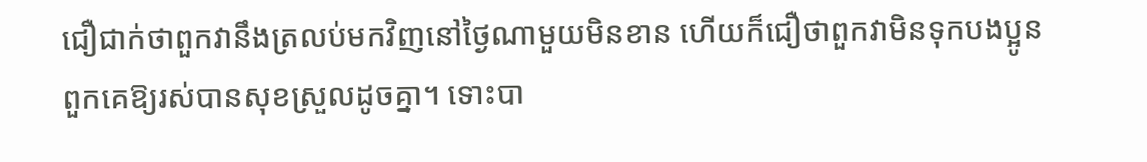ជឿជាក់ថាពួកវានឹងត្រលប់មកវិញនៅថ្ងៃណាមួយមិនខាន ហើយក៏ជឿថាពួកវាមិនទុកបងប្អូនពួកគេឱ្យរស់បានសុខស្រួលដូចគ្នា។ ទោះបា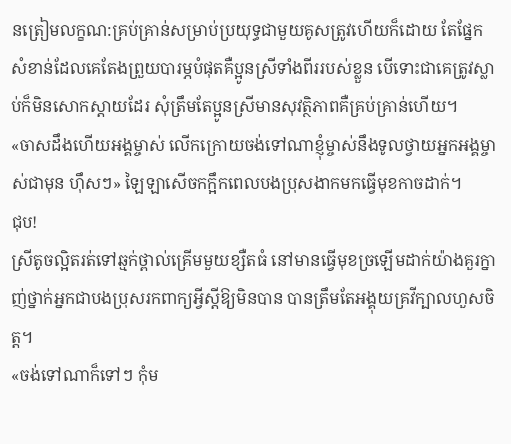នត្រៀមលក្ខណ:គ្រប់គ្រាន់សម្រាប់ប្រយុទ្ធជាមួយគូសត្រូវហើយក៏ដោយ តែផ្នែកសំខាន់ដែលគេតែងព្រួយបារម្ភបំផុតគឺប្អូនស្រីទាំងពីររបស់ខ្លួន បើទោះជាគេត្រូវស្លាប់ក៏មិនសោកស្ដាយដែរ សុំត្រឹមតែប្អូនស្រីមានសុវត្ថិភាពគឺគ្រប់គ្រាន់ហើយ។
«ចាសដឹងហើយអង្គម្ចាស់ លើកក្រោយចង់ទៅណាខ្ញុំម្ចាស់នឹងទូលថ្វាយអ្នកអង្គម្ចាស់ជាមុន ហ៊ឹសៗ» ឡៃឡាសើចកក្អឹកពេលបងប្រុសងាកមកធ្វើមុខកាចដាក់។
ជុប!
ស្រីតូចល្អិតរត់ទៅឆ្មក់ថ្ពាល់គ្រើមមួយខ្សឺតធំ នៅមានធ្វើមុខច្រឡើមដាក់យ៉ាងគួរក្នាញ់ថ្នាក់អ្នកជាបងប្រុសរកពាក្យអ្វីស្ដីឱ្យមិនបាន បានត្រឹមតែអង្គុយគ្រវីក្បាលហួសចិត្ត។
«ចង់ទៅណាក៏ទៅៗ កុំម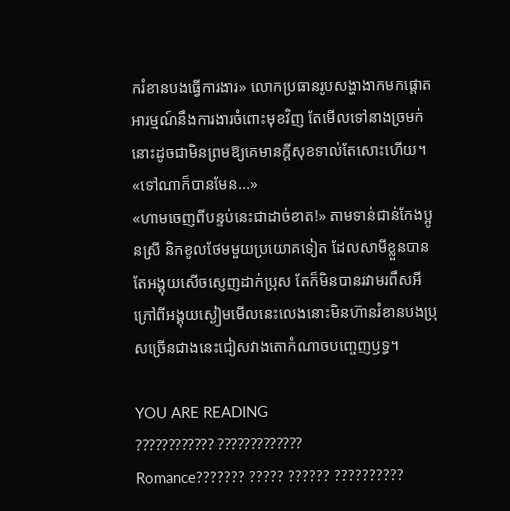ករំខានបងធ្វើការងារ» លោកប្រធានរូបសង្ហាងាកមកផ្ដោតអារម្មណ៍នឹងការងារចំពោះមុខវិញ តែមើលទៅនាងច្រមក់នោះដូចជាមិនព្រមឱ្យគេមានក្ដីសុខទាល់តែសោះហើយ។
«ទៅណាក៏បានមែន...»
«ហាមចេញពីបន្ទប់នេះជាដាច់ខាត!» តាមទាន់ជាន់កែងប្អូនស្រី និកខូលថែមមួយប្រយោគទៀត ដែលសាមីខ្លួនបានតែអង្គុយសើចស្ញេញដាក់ប្រុស តែក៏មិនបានរវាមរពឹសអី ក្រៅពីអង្គុយស្ងៀមមើលនេះលេងនោះមិនហ៊ានរំខានបងប្រុសច្រើនជាងនេះជៀសវាងតោកំណាចបញ្ចេញឫទ្ធ។

YOU ARE READING
???????????? ?????????????
Romance??????? ????? ?????? ??????????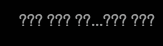??? ??? ??...??? ???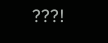???!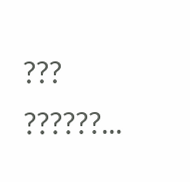??? ??????...